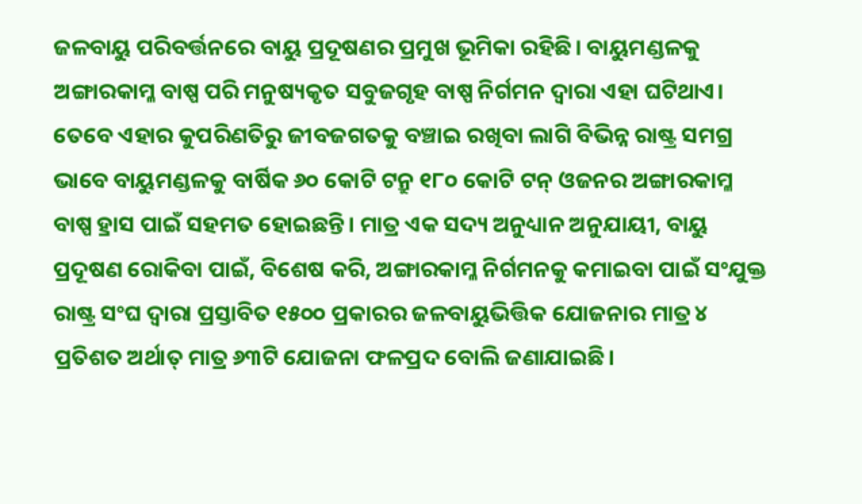ଜଳବାୟୁ ପରିବର୍ତ୍ତନରେ ବାୟୁ ପ୍ରଦୂଷଣର ପ୍ରମୁଖ ଭୂମିକା ରହିଛି। ବାୟୁମଣ୍ଡଳକୁ ଅଙ୍ଗାରକାମ୍ଳ ବାଷ୍ପ ପରି ମନୁଷ୍ୟକୃତ ସବୁଜଗୃହ ବାଷ୍ପ ନିର୍ଗମନ ଦ୍ବାରା ଏହା ଘଟିଥାଏ। ତେବେ ଏହାର କୁପରିଣତିରୁ ଜୀବଜଗତକୁ ବଞ୍ଚାଇ ରଖିବା ଲାଗି ବିଭିନ୍ନ ରାଷ୍ଟ୍ର ସମଗ୍ର ଭାବେ ବାୟୁମଣ୍ଡଳକୁ ବାର୍ଷିକ ୬୦ କୋଟି ଟନ୍ରୁ ୧୮୦ କୋଟି ଟନ୍ ଓଜନର ଅଙ୍ଗାରକାମ୍ଳ ବାଷ୍ପ ହ୍ରାସ ପାଇଁ ସହମତ ହୋଇଛନ୍ତି। ମାତ୍ର ଏକ ସଦ୍ୟ ଅନୁଧ୍ୟାନ ଅନୁଯାୟୀ, ବାୟୁ ପ୍ରଦୂଷଣ ରୋକିବା ପାଇଁ, ବିଶେଷ କରି, ଅଙ୍ଗାରକାମ୍ଳ ନିର୍ଗମନକୁ କମାଇବା ପାଇଁ ସଂଯୁକ୍ତ ରାଷ୍ଟ୍ର ସଂଘ ଦ୍ବାରା ପ୍ରସ୍ତାବିତ ୧୫୦୦ ପ୍ରକାରର ଜଳବାୟୁଭିତ୍ତିକ ଯୋଜନାର ମାତ୍ର ୪ ପ୍ରତିଶତ ଅର୍ଥାତ୍ ମାତ୍ର ୬୩ଟି ଯୋଜନା ଫଳପ୍ରଦ ବୋଲି ଜଣାଯାଇଛି।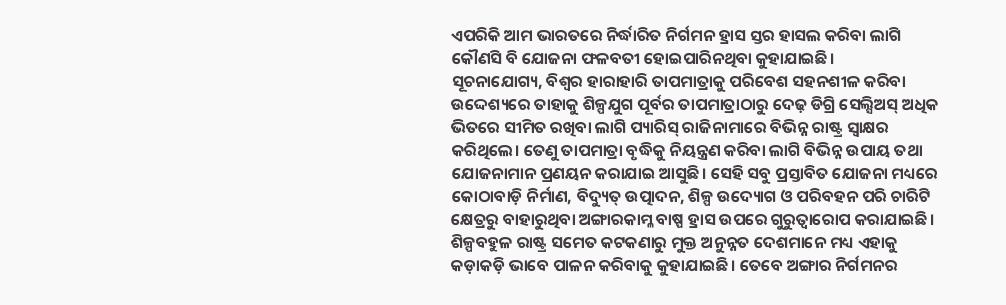ଏପରିକି ଆମ ଭାରତରେ ନିର୍ଦ୍ଧାରିତ ନିର୍ଗମନ ହ୍ରାସ ସ୍ତର ହାସଲ କରିବା ଲାଗି କୌଣସି ବି ଯୋଜନା ଫଳବତୀ ହୋଇପାରିନଥିବା କୁହାଯାଇଛି।
ସୂଚନାଯୋଗ୍ୟ, ବିଶ୍ବର ହାରାହାରି ତାପମାତ୍ରାକୁ ପରିବେଶ ସହନଶୀଳ କରିବା ଉଦ୍ଦେଶ୍ୟରେ ତାହାକୁ ଶିଳ୍ପଯୁଗ ପୂର୍ବର ତାପମାତ୍ରାଠାରୁ ଦେଢ଼ ଡିଗ୍ରି ସେଲ୍ସିଅସ୍ ଅଧିକ ଭିତରେ ସୀମିତ ରଖିବା ଲାଗି ପ୍ୟାରିସ୍ ରାଜିନାମାରେ ବିଭିନ୍ନ ରାଷ୍ଟ୍ର ସ୍ବାକ୍ଷର କରିଥିଲେ। ତେଣୁ ତାପମାତ୍ରା ବୃଦ୍ଧିକୁ ନିୟନ୍ତ୍ରଣ କରିବା ଲାଗି ବିଭିନ୍ନ ଉପାୟ ତଥା ଯୋଜନାମାନ ପ୍ରଣୟନ କରାଯାଇ ଆସୁଛି। ସେହି ସବୁ ପ୍ରସ୍ତାବିତ ଯୋଜନା ମଧ୍ୟରେ କୋଠାବାଡ଼ି ନିର୍ମାଣ, ବିଦ୍ୟୁତ୍ ଉତ୍ପାଦନ, ଶିଳ୍ପ ଉଦ୍ୟୋଗ ଓ ପରିବହନ ପରି ଚାରିଟି କ୍ଷେତ୍ରରୁ ବାହାରୁଥିବା ଅଙ୍ଗାରକାମ୍ଳ ବାଷ୍ପ ହ୍ରାସ ଉପରେ ଗୁରୁତ୍ବାରୋପ କରାଯାଇଛି। ଶିଳ୍ପବହୁଳ ରାଷ୍ଟ୍ର ସମେତ କଟକଣାରୁ ମୁକ୍ତ ଅନୁନ୍ନତ ଦେଶମାନେ ମଧ୍ୟ ଏହାକୁ କଡ଼ାକଡ଼ି ଭାବେ ପାଳନ କରିବାକୁ କୁହାଯାଇଛି। ତେବେ ଅଙ୍ଗାର ନିର୍ଗମନର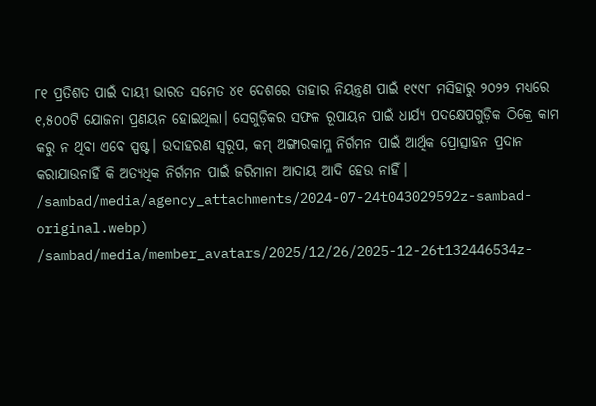୮୧ ପ୍ରତିଶତ ପାଇଁ ଦାୟୀ ଭାରତ ସମେତ ୪୧ ଦେଶରେ ତାହାର ନିୟନ୍ତ୍ରଣ ପାଇଁ ୧୯୯୮ ମସିହାରୁ ୨୦୨୨ ମଧ୍ୟରେ ୧,୫୦୦ଟି ଯୋଜନା ପ୍ରଣୟନ ହୋଇଥିଲା। ସେଗୁଡ଼ିକର ସଫଳ ରୂପାୟନ ପାଇଁ ଧାର୍ଯ୍ୟ ପଦକ୍ଷେପଗୁଡ଼ିକ ଠିକ୍ରେ କାମ କରୁ ନ ଥିବା ଏବେ ସ୍ପଷ୍ଟ। ଉଦାହରଣ ସ୍ବରୂପ, କମ୍ ଅଙ୍ଗାରକାମ୍ଳ ନିର୍ଗମନ ପାଇଁ ଆର୍ଥିକ ପ୍ରୋତ୍ସାହନ ପ୍ରଦାନ କରାଯାଉନାହିଁ କି ଅତ୍ୟଧିକ ନିର୍ଗମନ ପାଇଁ ଜରିମାନା ଆଦାୟ ଆଦି ହେଉ ନାହିଁ।
/sambad/media/agency_attachments/2024-07-24t043029592z-sambad-original.webp)
/sambad/media/member_avatars/2025/12/26/2025-12-26t132446534z-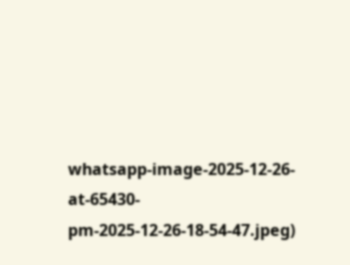whatsapp-image-2025-12-26-at-65430-pm-2025-12-26-18-54-47.jpeg)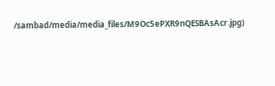/sambad/media/media_files/M9Oc5ePXR9nQESBAsAcr.jpg)